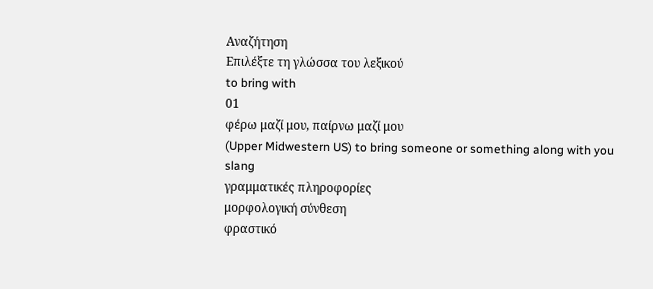Αναζήτηση
Επιλέξτε τη γλώσσα του λεξικού
to bring with
01
φέρω μαζί μου, παίρνω μαζί μου
(Upper Midwestern US) to bring someone or something along with you
slang
γραμματικές πληροφορίες
μορφολογική σύνθεση
φραστικό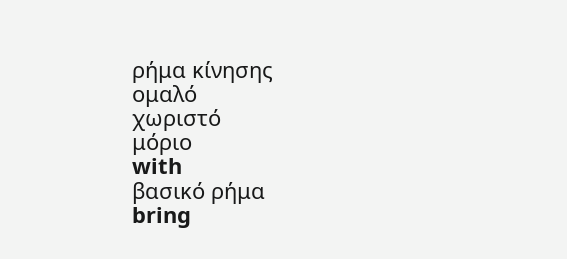ρήμα κίνησης
ομαλό
χωριστό
μόριο
with
βασικό ρήμα
bring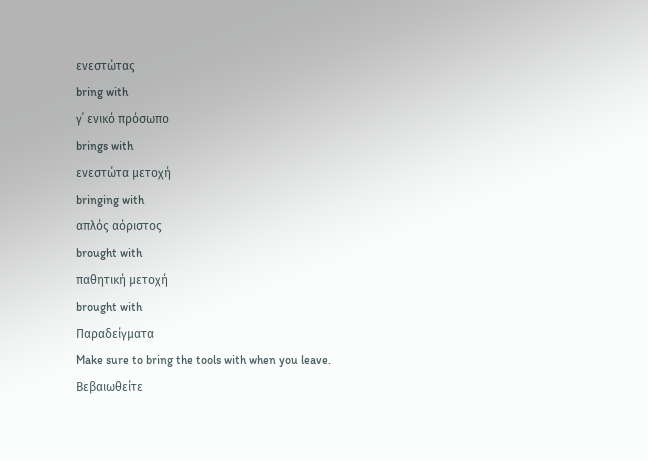ενεστώτας
bring with
γ΄ ενικό πρόσωπο
brings with
ενεστώτα μετοχή
bringing with
απλός αόριστος
brought with
παθητική μετοχή
brought with
Παραδείγματα
Make sure to bring the tools with when you leave.
Βεβαιωθείτε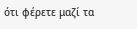ότι φέρετε μαζί τα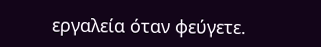εργαλεία όταν φεύγετε.